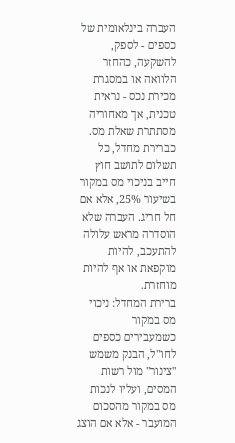העברה בינלאומית של כספים - לספק, להשקעה, כהחזר הלוואה או במסגרת מכירת נכס - נראית טכנית, אך מאחוריה מסתתרת שאלת מס. כברירת מחדל, כל תשלום לתושב חוץ חייב בניכוי מס במקור בשיעור 25%, אלא אם חל חריג. העברה שלא הוסדרה מראש עלולה להתעכב, להיות מוקפאת או אף להיות מוחזרת.
ברירת המחדל: ניכוי מס במקור
כשמעבירים כספים לחו"ל, הבנק משמש "צינור" מול רשות המסים, ועליו לנכות מס במקור מהסכום המועבר - אלא אם הוצג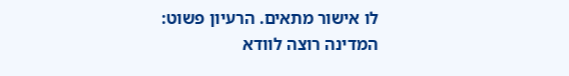לו אישור מתאים. הרעיון פשוט: המדינה רוצה לוודא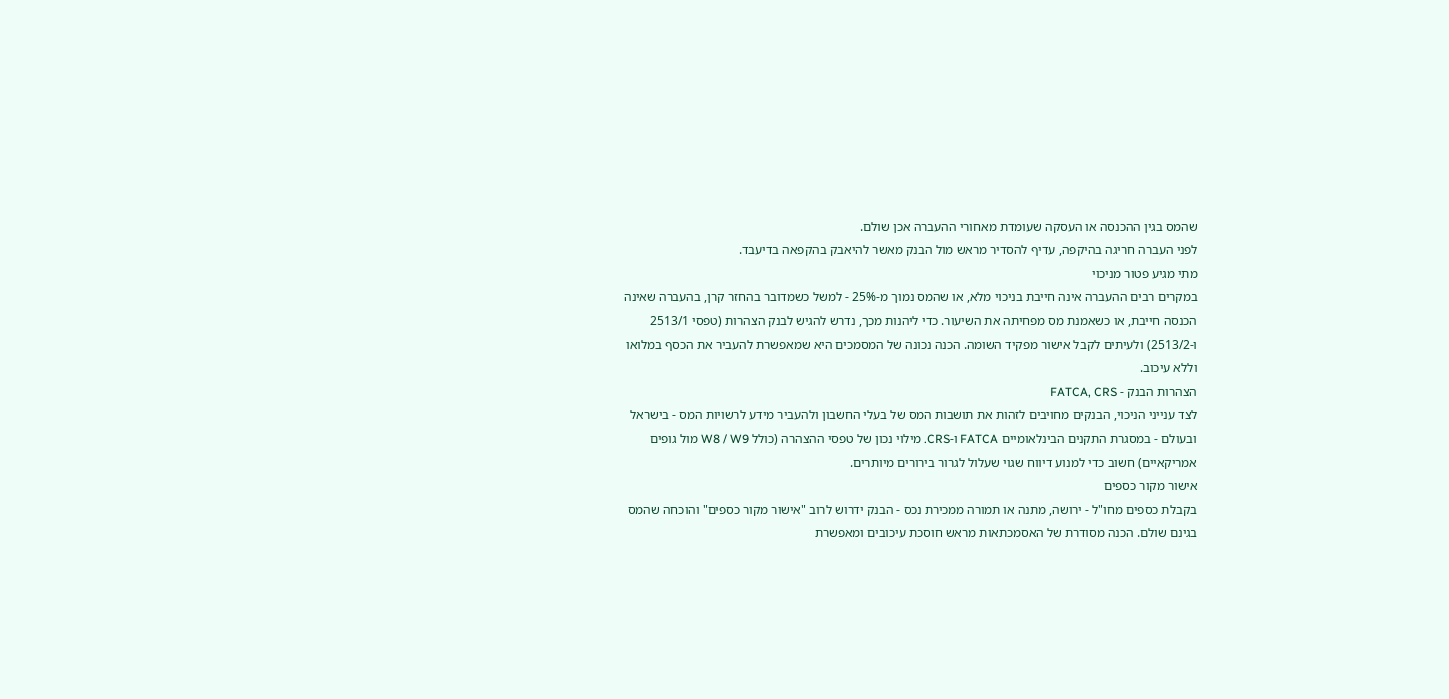שהמס בגין ההכנסה או העסקה שעומדת מאחורי ההעברה אכן שולם.
לפני העברה חריגה בהיקפה, עדיף להסדיר מראש מול הבנק מאשר להיאבק בהקפאה בדיעבד.
מתי מגיע פטור מניכוי
במקרים רבים ההעברה אינה חייבת בניכוי מלא, או שהמס נמוך מ-25% - למשל כשמדובר בהחזר קרן, בהעברה שאינה הכנסה חייבת, או כשאמנת מס מפחיתה את השיעור. כדי ליהנות מכך, נדרש להגיש לבנק הצהרות (טפסי 2513/1 ו-2513/2) ולעיתים לקבל אישור מפקיד השומה. הכנה נכונה של המסמכים היא שמאפשרת להעביר את הכסף במלואו וללא עיכוב.
הצהרות הבנק - FATCA, CRS
לצד ענייני הניכוי, הבנקים מחויבים לזהות את תושבות המס של בעלי החשבון ולהעביר מידע לרשויות המס - בישראל ובעולם - במסגרת התקנים הבינלאומיים FATCA ו-CRS. מילוי נכון של טפסי ההצהרה (כולל W8 / W9 מול גופים אמריקאיים) חשוב כדי למנוע דיווח שגוי שעלול לגרור בירורים מיותרים.
אישור מקור כספים
בקבלת כספים מחו"ל - ירושה, מתנה או תמורה ממכירת נכס - הבנק ידרוש לרוב "אישור מקור כספים" והוכחה שהמס בגינם שולם. הכנה מסודרת של האסמכתאות מראש חוסכת עיכובים ומאפשרת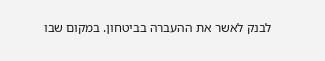לבנק לאשר את ההעברה בביטחון. במקום שבו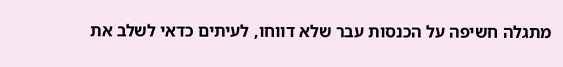מתגלה חשיפה על הכנסות עבר שלא דווחו, לעיתים כדאי לשלב את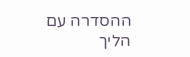ההסדרה עם הליך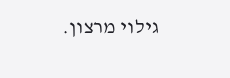גילוי מרצון.